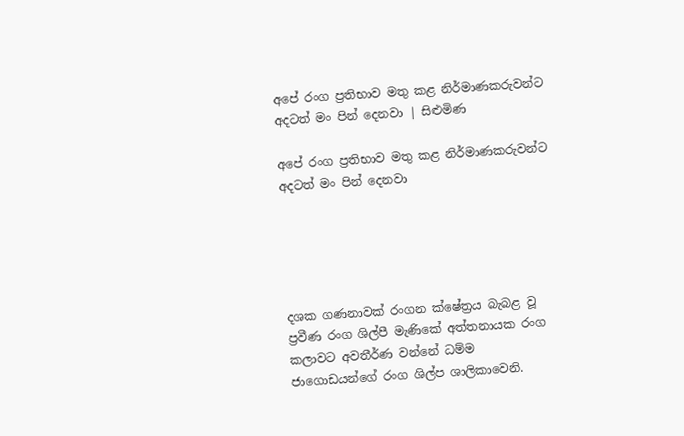අපේ රංග ප්‍රතිභාව මතු කළ නිර්මාණකරුවන්ට අදටත් මං පින් දෙනවා | සිළුමිණ

අපේ රංග ප්‍රතිභාව මතු කළ නිර්මාණකරුවන්ට අදටත් මං පින් දෙනවා





දශක ගණනාවක් රංගන ක්ෂේත්‍රය බැබළ වූ ප්‍රවීණ රංග ශිල්පී මැණිකේ අත්තනායක රංග කලාවට අවතීර්ණ වන්නේ ධම්ම ජාගොඩයන්ගේ රංග ශිල්ප ශාලිකාවෙනි.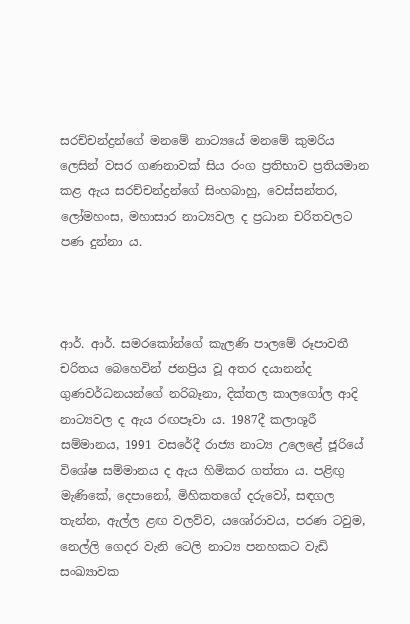සරච්චන්ද්‍රන්ගේ මනමේ නාට්‍යයේ මනමේ කුමරිය ලෙසින් වසර ගණනාවක් සිය රංග ප්‍රතිභාව ප්‍රතියමාන කළ ඇය සරච්චන්ද්‍රන්ගේ සිංහබාහු, වෙස්සන්තර, ලෝමහංස, මහාසාර නාට්‍යවල ද ප්‍රධාන චරිතවලට පණ දුන්නා ය.



ආර්. ආර්. සමරකෝන්ගේ කැලණි පාලමේ රූපාවතී චරිතය බෙහෙවින් ජනප්‍රිය වූ අතර දයානන්ද ගුණවර්ධනයන්ගේ නරිබෑනා, දික්තල කාලගෝල ආදි නාට්‍යවල ද ඇය රඟපෑවා ය. 1987දී කලාශූරී සම්මානය, 1991 වසරේදී රාජ්‍ය නාට්‍ය උලෙළේ ජූරියේ විශේෂ සම්මානය ද ඇය හිමිකර ගත්තා ය. පළිඟු මැණිකේ, දෙපානෝ, මිහිකතගේ දරුවෝ, සඳගල තැන්න, ඇල්ල ළඟ වලව්ව, යශෝරාවය, පරණ ටවුම, නෙල්ලි ගෙදර වැනි ටෙලි නාට්‍ය පනහකට වැඩි සංඛ්‍යාවක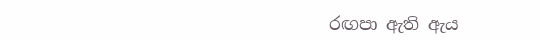රඟපා ඇති ඇය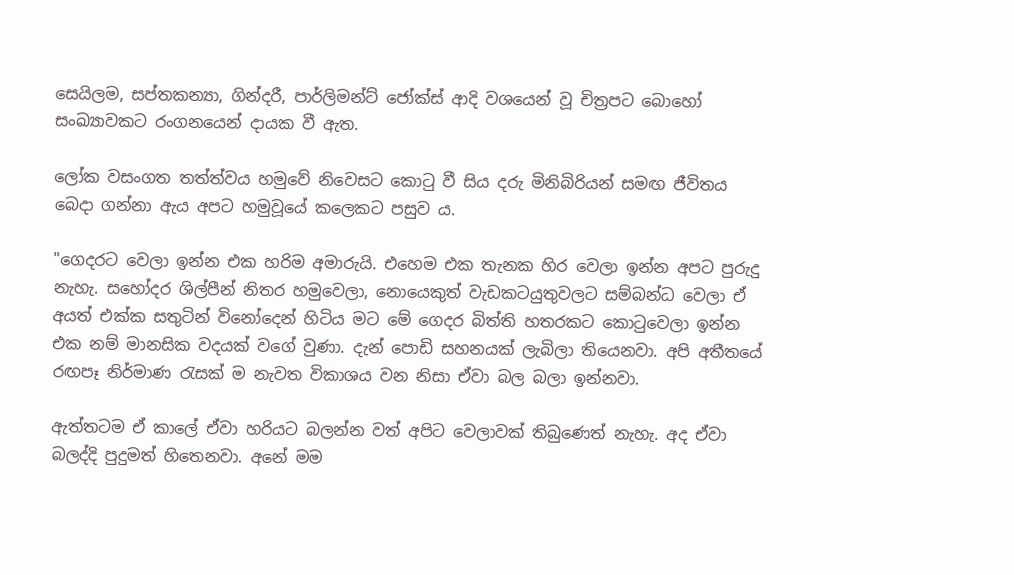සෙයිලම, සප්තකන්‍යා, ගින්දරී, පාර්ලිමන්ට් ජෝක්ස් ආදි වශයෙන් වූ චිත්‍රපට බොහෝ සංඛ්‍යාවකට රංගනයෙන් දායක වී ඇත.

ලෝක වසංගත තත්ත්වය හමුවේ නිවෙසට කොටු වී සිය දරු මිනිබිරියන් සමඟ ජීවිතය බෙදා ගන්නා ඇය අපට හමුවූයේ කලෙකට පසුව ය.

"ගෙදරට වෙලා ඉන්න එක හරිම අමාරුයි. එහෙම එක තැනක හිර වෙලා ඉන්න අපට පුරුදු නැහැ. සහෝදර ශිල්පීන් නිතර හමුවෙලා, නොයෙකුත් වැඩකටයුතුවලට සම්බන්ධ වෙලා ඒ අයත් එක්ක සතුටින් විනෝදෙන් හිටිය මට මේ ගෙදර බිත්ති හතරකට කොටුවෙලා ඉන්න එක නම් මානසික වදයක් වගේ වුණා. දැන් පොඩි සහනයක් ලැබිලා තියෙනවා. අපි අතීතයේ රඟපෑ නිර්මාණ රැසක් ම නැවත විකාශය වන නිසා ඒවා බල බලා ඉන්නවා.

ඇත්තටම ඒ කාලේ ඒවා හරියට බලන්න වත් අපිට වෙලාවක් තිබුණෙත් නැහැ. අද ඒවා බලද්දි පුදුමත් හිතෙනවා. අනේ මම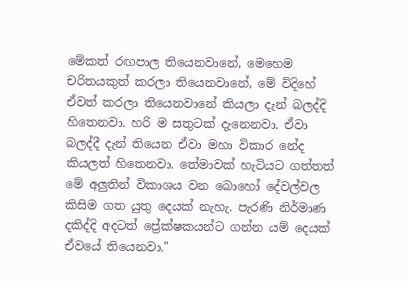මේකත් රඟපාල තියෙනවානේ, මෙහෙම චරිතයකුත් කරලා තියෙනවානේ, මේ විදිහේ ඒවත් කරලා තියෙනවානේ කියලා දැන් බලද්දි හිතෙනවා. හරි ම සතුටක් දැනෙනවා. ඒවා බලද්දී දැන් තියෙන ඒවා මහා විකාර නේද කියලත් හිතෙනවා. තේමාවක් හැටියට ගත්තත් මේ අලුතින් විකාශය වන බොහෝ දේවල්වල කිසිම ගත යුතු දෙයක් නැහැ. පැරණි නිර්මාණ දකිද්දි අදටත් ප්‍රේක්ෂකයන්ට ගන්න යම් දෙයක් ඒවයේ තියෙනවා."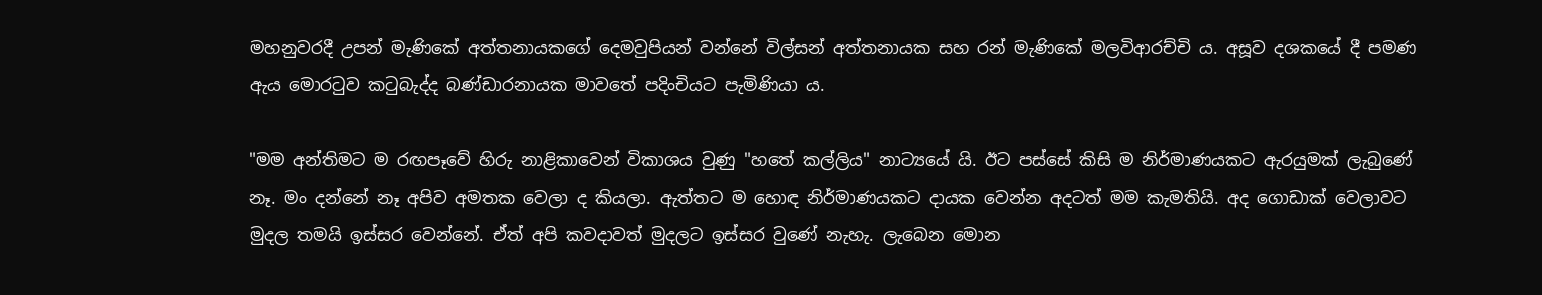මහනුවරදී උපන් මැණිකේ අත්තනායකගේ දෙමවුපියන් වන්නේ විල්සන් අත්තනායක සහ රන් මැණිකේ මලවිආරච්චි ය. අසූව දශකයේ දී පමණ ඇය මොරටුව කටුබැද්ද බණ්ඩාරනායක මාවතේ පදිංචියට පැමිණියා ය.

"මම අන්තිමට ම රඟපෑවේ හිරු නාළිකාවෙන් විකාශය වුණු "හතේ කල්ලිය" නාට්‍යයේ යි. ඊට පස්සේ කිසි ම නිර්මාණයකට ඇරයුමක් ලැබුණේ නෑ. මං දන්නේ නෑ අපිව අමතක වෙලා ද කියලා. ඇත්තට ම හොඳ නිර්මාණයකට දායක වෙන්න අදටත් මම කැමතියි. අද ගොඩාක් වෙලාවට මුදල තමයි ඉස්සර වෙන්නේ. ඒත් අපි කවදාවත් මුදලට ඉස්සර වුණේ නැහැ. ලැබෙන මොන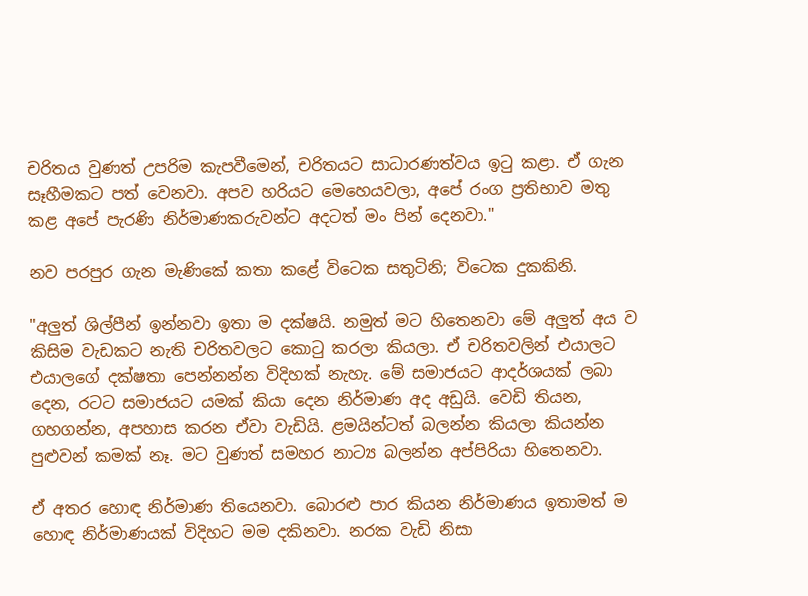චරිතය වුණත් උපරිම කැපවීමෙන්, චරිතයට සාධාරණත්වය ඉටු කළා. ඒ ගැන සෑහීමකට පත් වෙනවා. අපව හරියට මෙහෙයවලා, අපේ රංග ප්‍රතිභාව මතු කළ අපේ පැරණි නිර්මාණකරුවන්ට අදටත් මං පින් දෙනවා."

නව පරපුර ගැන මැණිකේ කතා කළේ විටෙක සතුටිනි; විටෙක දුකකිනි.

"අලුත් ශිල්පීන් ඉන්නවා ඉතා ම දක්ෂයි. නමුත් මට හිතෙනවා මේ අලුත් අය ව කිසිම වැඩකට නැති චරිතවලට කොටු කරලා කියලා. ඒ චරිතවලින් එයාලට එයාලගේ දක්ෂතා පෙන්නන්න විදිහක් නැහැ. මේ සමාජයට ආදර්ශයක් ලබා දෙන, රටට සමාජයට යමක් කියා දෙන නිර්මාණ අද අඩුයි. වෙඩි තියන, ගහගන්න, අපහාස කරන ඒවා වැඩියි. ළමයින්ටත් බලන්න කියලා කියන්න පුළුවන් කමක් නෑ. මට වුණත් සමහර නාට්‍ය බලන්න අප්පිරියා හිතෙනවා.

ඒ අතර හොඳ නිර්මාණ තියෙනවා. බොරළු පාර කියන නිර්මාණය ඉතාමත් ම හොඳ නිර්මාණයක් විදිහට මම දකිනවා. නරක වැඩි නිසා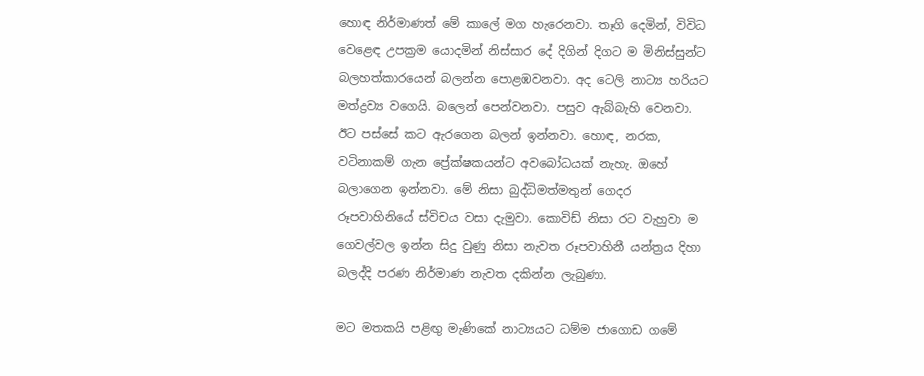හොඳ නිර්මාණත් මේ කාලේ මග හැරෙනවා. තෑගි දෙමින්, විවිධ වෙළෙඳ උපක්‍රම යොදමින් නිස්සාර දේ දිගින් දිගට ම මිනිස්සුන්ට බලහත්කාරයෙන් බලන්න පොළඹවනවා. අද ටෙලි නාට්‍ය හරියට මත්ද්‍රව්‍ය වගෙයි. බලෙන් පෙන්වනවා. පසුව ඇබ්බැහි වෙනවා. ඊට පස්සේ කට ඇරගෙන බලන් ඉන්නවා. හොඳ, නරක, වටිනාකම් ගැන ප්‍රේක්ෂකයන්ට අවබෝධයක් නැහැ. ඔහේ බලාගෙන ඉන්නවා. මේ නිසා බුද්ධිමත්මතුන් ගෙදර රූපවාහිනියේ ස්විචය වසා දැමුවා. කොවිඩ් නිසා රට වැහුවා ම ගෙවල්වල ඉන්න සිදු වුණු නිසා නැවත රූපවාහිනී යන්ත්‍රය දිහා බලද්දි පරණ නිර්මාණ නැවත දකින්න ලැබුණා.

මට මතකයි පළිඟු මැණිකේ නාට්‍යයට ධම්ම ජාගොඩ ගමේ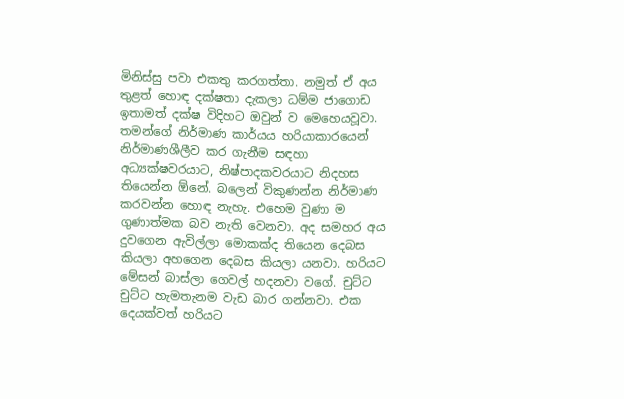මිනිස්සු පවා එකතු කරගත්තා. නමුත් ඒ අය තුළත් හොඳ දක්ෂතා දැකලා ධම්ම ජාගොඩ ඉතාමත් දක්ෂ විදිහට ඔවුන් ව මෙහෙයවූවා. තමන්ගේ නිර්මාණ කාර්යය හරියාකාරයෙන් නිර්මාණශීලීව කර ගැනීම සඳහා අධ්‍යක්ෂවරයාට, නිෂ්පාදකවරයාට නිදහස තියෙන්න ඕනේ. බලෙන් විකුණන්න නිර්මාණ කරවන්න හොඳ නැහැ. එහෙම වුණා ම ගුණාත්මක බව නැති වෙනවා. අද සමහර අය දුවගෙන ඇවිල්ලා මොකක්ද තියෙන දෙබස කියලා අහගෙන දෙබස කියලා යනවා. හරියට මේසන් බාස්ලා ගෙවල් හදනවා වගේ. චුට්ට චුට්ට හැමතැනම වැඩ බාර ගන්නවා. එක දෙයක්වත් හරියට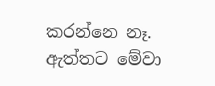කරන්නෙ නෑ. ඇත්තට මේවා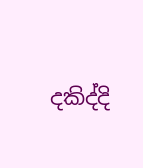දකිද්දි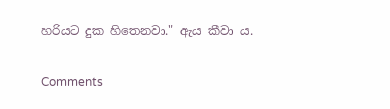හරියට දුක හිතෙනවා." ඇය කීවා ය.

Comments